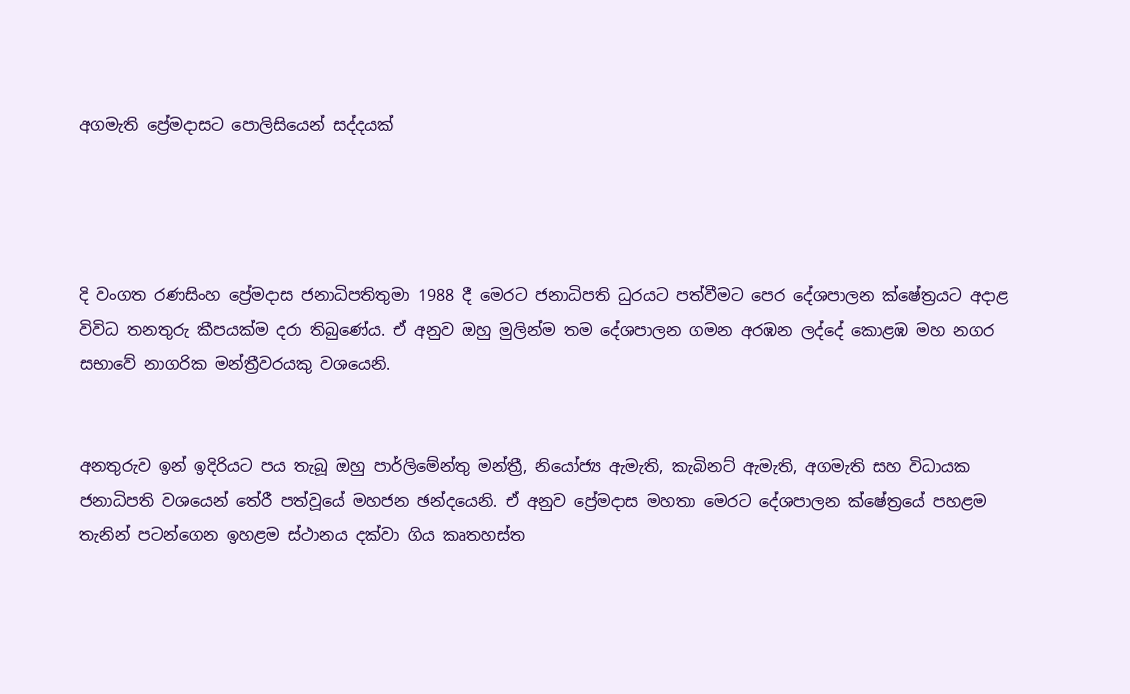අගමැති ප්‍රේමදාසට පොලිසියෙන් සද්දයක්




දි වංගත රණසිංහ ප්‍රේමදාස ජනාධිපතිතුමා 1988 දී මෙරට ජනාධිපති ධුරයට පත්වීමට පෙර දේශපාලන ක්ෂේත්‍රයට අදාළ විවිධ තනතුරු කීපයක්ම දරා තිබුණේය. ඒ අනුව ඔහු මුලින්ම තම දේශපාලන ගමන අරඹන ලද්දේ කොළඹ මහ නගර සභාවේ නාගරික මන්ත්‍රීවරයකු වශයෙනි.


අනතුරුව ඉන් ඉදිරියට පය තැබූ ඔහු පාර්ලිමේන්තු මන්ත්‍රී, නියෝජ්‍ය ඇමැති, කැබිනට් ඇමැති, අගමැති සහ විධායක ජනාධිපති වශයෙන් තේරී පත්වූයේ මහජන ඡන්දයෙනි. ඒ අනුව ප්‍රේමදාස මහතා මෙරට දේශපාලන ක්ෂේත්‍රයේ පහළම තැනින් පටන්ගෙන ඉහළම ස්ථානය දක්වා ගිය කෘතහස්ත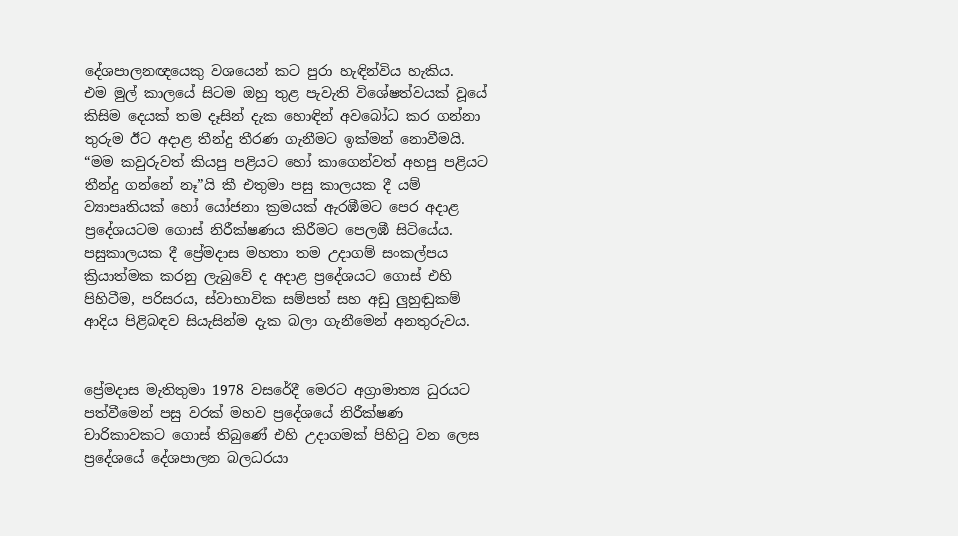දේශපාලනඥයෙකු වශයෙන් කට පුරා හැඳින්විය හැකිය.
එම මුල් කාලයේ සිටම ඔහු තුළ පැවැති විශේෂත්වයක් වූයේ කිසිම දෙයක් තම දෑසින් දැක හොඳින් අවබෝධ කර ගන්නා තුරුම ඊට අදාළ තීන්දු තීරණ ගැනීමට ඉක්මන් නොවීමයි.
“මම කවුරුවත් කියපු පළියට හෝ කාගෙන්වත් අහපු පළියට තීන්දු ගන්නේ නෑ”යි කී එතුමා පසු කාලයක දී යම් ව්‍යාපෘතියක් හෝ යෝජනා ක්‍රමයක් ඇරඹීමට පෙර අදාළ ප්‍රදේශයටම ගොස් නිරීක්ෂණය කිරීමට පෙලඹී සිටියේය. පසුකාලයක දී ප්‍රේමදාස මහතා තම උදාගම් සංකල්පය ක්‍රියාත්මක කරනු ලැබුවේ ද අදාළ ප්‍රදේශයට ගොස් එහි පිහිටීම, පරිසරය, ස්වාභාවික සම්පත් සහ අඩු ලුහුඬුකම් ආදිය පිළිබඳව සියැසින්ම දැක බලා ගැනීමෙන් අනතුරුවය.


ප්‍රේමදාස මැතිතුමා 1978 වසරේදී මෙරට අග්‍රාමාත්‍ය ධුරයට පත්වීමෙන් පසු වරක් මහව ප්‍රදේශයේ නිරීක්ෂණ චාරිකාවකට ගොස් තිබුණේ එහි උදාගමක් පිහිටු වන ලෙස ප්‍රදේශයේ දේශපාලන බලධරයා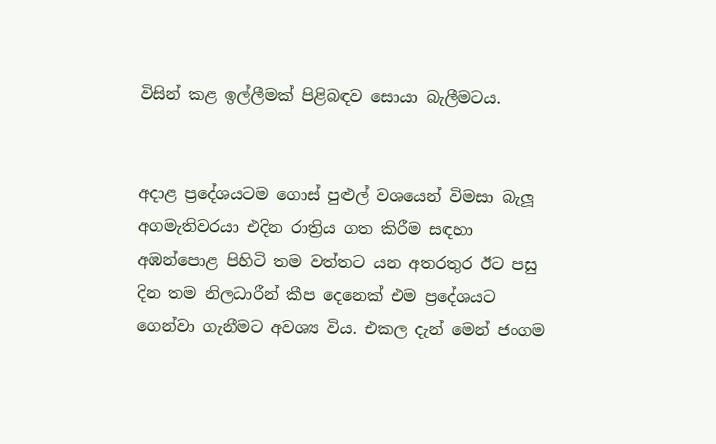විසින් කළ ඉල්ලීමක් පිළිබඳව සොයා බැලීමටය.


අදාළ ප්‍රදේශයටම ගොස් පුළුල් වශයෙන් විමසා බැලූ අගමැතිවරයා එදින රාත්‍රිය ගත කිරීම සඳහා අඹන්පොළ පිහිටි තම වත්තට යන අතරතුර ඊට පසු දින තම නිලධාරීන් කීප දෙනෙක් එම ප්‍රදේශයට ගෙන්වා ගැනීමට අවශ්‍ය විය. එකල දැන් මෙන් ජංගම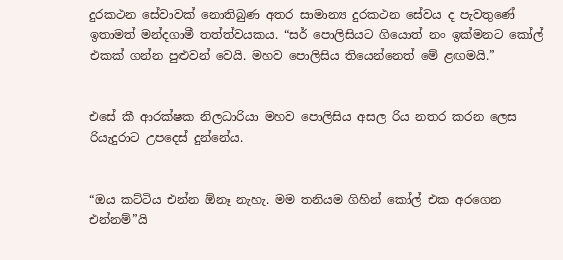දුරකථන සේවාවක් නොතිබුණ අතර සාමාන්‍ය දුරකථන සේවය ද පැවතුණේ ඉතාමත් මන්දගාමී තත්ත්වයකය. “සර් පොලිසියට ගියොත් නං ඉක්මනට කෝල් එකක් ගන්න පුළුවන් වෙයි. මහව පොලිසිය තියෙන්නෙත් මේ ළඟමයි.”


එසේ කී ආරක්ෂක නිලධාරියා මහව පොලිසිය අසල රිය නතර කරන ලෙස රියැදුරාට උපදෙස් දුන්නේය.


“ඔය කට්ටිය එන්න ඕනෑ නැහැ. මම තනියම ගිහින් කෝල් එක අරගෙන එන්නම්”යි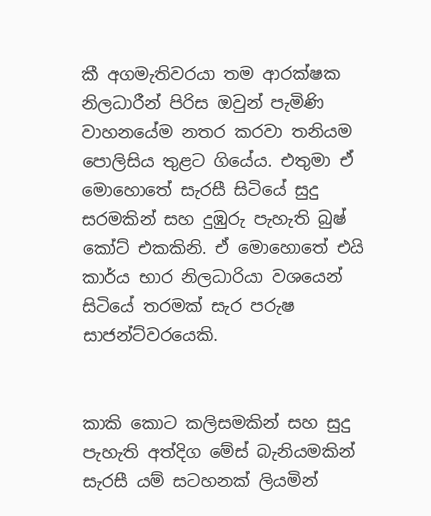කී අගමැතිවරයා තම ආරක්ෂක නිලධාරීන් පිරිස ඔවුන් පැමිණි වාහනයේම නතර කරවා තනියම පොලිසිය තුළට ගියේය. එතුමා ඒ මොහොතේ සැරසී සිටියේ සුදු සරමකින් සහ දුඹුරු පැහැති බුෂ් කෝට් එකකිනි. ඒ මොහොතේ එයි කාර්ය භාර නිලධාරියා වශයෙන් සිටියේ තරමක් සැර පරුෂ සාජන්ට්වරයෙකි.


කාකි කොට කලිසමකින් සහ සුදු පැහැති අත්දිග මේස් බැනියමකින් සැරසී යම් සටහනක් ලියමින්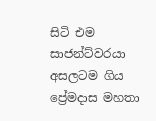සිටි එම සාජන්ට්වරයා අසලටම ගිය ප්‍රේමදාස මහතා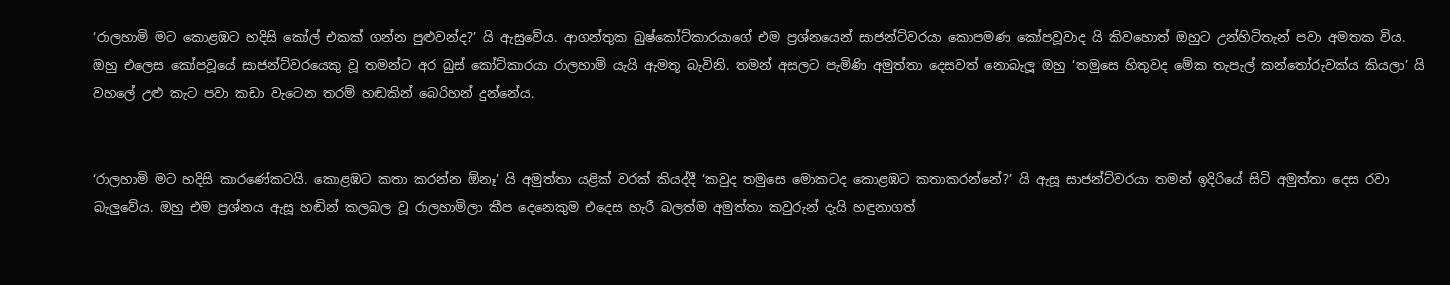‘රාලහාමි මට කොළඹට හදිසි කෝල් එකක් ගන්න පුළුවන්ද?’ යි ඇසුවේය. ආගන්තුක බුෂ්කෝට්කාරයාගේ එම ප්‍රශ්නයෙන් සාජන්ට්වරයා කොපමණ කෝපවූවාද යි කිවහොත් ඔහුට උන්හිටිතැන් පවා අමතක විය. ඔහු එලෙස කෝපවූයේ සාජන්ට්වරයෙකු වූ තමන්ට අර බුස් කෝට්කාරයා රාලහාමි යැයි ඇමතූ බැවිනි. තමන් අසලට පැමිණි අමුත්තා දෙසවත් නොබැලූ ඔහු ‘තමුසෙ හිතුවද මේක තැපැල් කන්තෝරුවක්ය කියලා’ යි වහලේ උළු කැට පවා කඩා වැටෙන තරම් හඬකින් බෙරිහන් දුන්නේය.


‘රාලහාමි මට හදිසි කාරණේකටයි. කොළඹට කතා කරන්න ඕනෑ’ යි අමුත්තා යළික් වරක් කියද්දී ‘කවුද තමුසෙ මොකටද කොළඹට කතාකරන්නේ?’ යි ඇසූ සාජන්ට්වරයා තමන් ඉදිරියේ සිටි අමුත්තා දෙස රවා බැලුවේය. ඔහු එම ප්‍රශ්නය ඇසූ හඬින් කලබල වූ රාලහාමිලා කීප දෙනෙකුම එදෙස හැරී බලත්ම අමුත්තා කවුරුන් දැයි හඳුනාගත්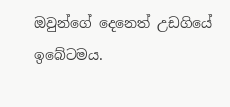ඔවුන්ගේ දෙනෙත් උඩගියේ ඉබේටමය.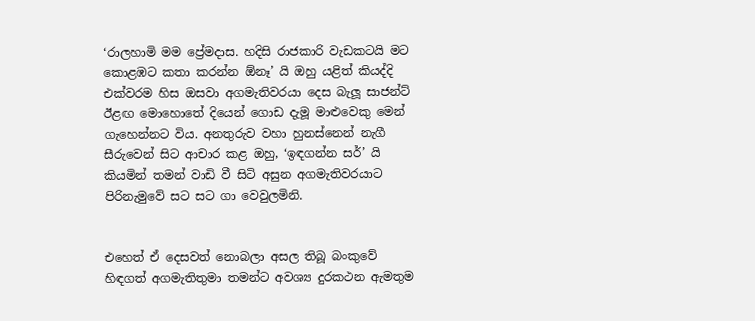‘රාලහාමි මම ප්‍රේමදාස. හදිසි රාජකාරි වැඩකටයි මට කොළඹට කතා කරන්න ඕනෑ’ යි ඔහු යළිත් කියද්දි එක්වරම හිස ඔසවා අගමැතිවරයා දෙස බැලූ සාජන්ට් ඊළඟ මොහොතේ දියෙන් ගොඩ දැමූ මාළුවෙකු මෙන් ගැහෙන්නට විය. අනතුරුව වහා හුනස්නෙන් නැගී සීරුවෙන් සිට ආචාර කළ ඔහු, ‘ඉඳගන්න සර්’ යි කියමින් තමන් වාඩි වී සිටි අසුන අගමැතිවරයාට පිරිනැමුවේ සට සට ගා වෙවුලමිනි.


එහෙත් ඒ දෙසවත් නොබලා අසල තිබූ බංකුවේ හිඳගත් අගමැතිතුමා තමන්ට අවශ්‍ය දුරකථන ඇමතුම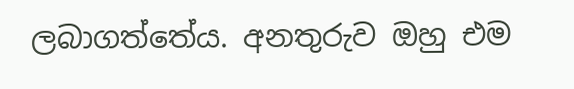ලබාගත්තේය. අනතුරුව ඔහු එම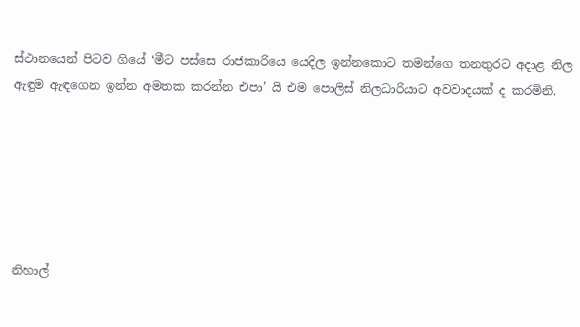ස්ථානයෙන් පිටව ගියේ ‘මීට පස්සෙ රාජකාරියෙ යෙදිල ඉන්නකොට තමන්ගෙ තනතුරට අදාළ නිල ඇඳුම ඇඳගෙන ඉන්න අමතක කරන්න එපා’ යි එම පොලිස් නිලධාරියාට අවවාදයක් ද කරමිනි.






නිහාල්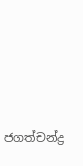ජගත්චන්ද්‍ර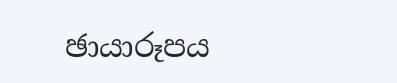ඡායාරූපය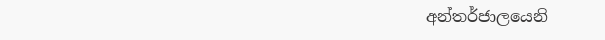අන්තර්ජාලයෙනි